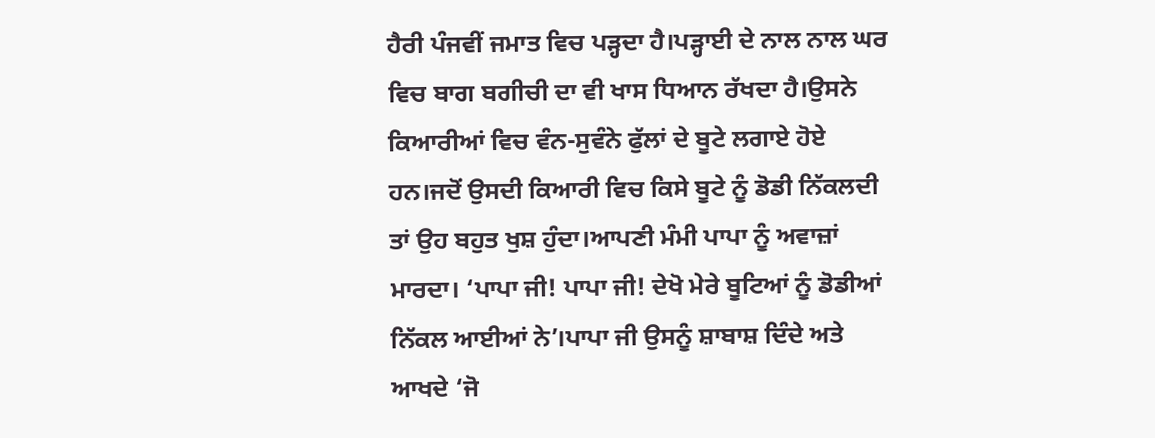ਹੈਰੀ ਪੰਜਵੀਂ ਜਮਾਤ ਵਿਚ ਪੜ੍ਹਦਾ ਹੈ।ਪੜ੍ਹਾਈ ਦੇ ਨਾਲ ਨਾਲ ਘਰ ਵਿਚ ਬਾਗ ਬਗੀਚੀ ਦਾ ਵੀ ਖਾਸ ਧਿਆਨ ਰੱਖਦਾ ਹੈ।ਉਸਨੇ ਕਿਆਰੀਆਂ ਵਿਚ ਵੰਨ-ਸੁਵੰਨੇ ਫੁੱਲਾਂ ਦੇ ਬੂਟੇ ਲਗਾਏ ਹੋਏ ਹਨ।ਜਦੋਂ ਉਸਦੀ ਕਿਆਰੀ ਵਿਚ ਕਿਸੇ ਬੂਟੇ ਨੂੰ ਡੋਡੀ ਨਿੱਕਲਦੀ ਤਾਂ ਉਹ ਬਹੁਤ ਖੁਸ਼ ਹੁੰਦਾ।ਆਪਣੀ ਮੰਮੀ ਪਾਪਾ ਨੂੰ ਅਵਾਜ਼ਾਂ ਮਾਰਦਾ। ‘ਪਾਪਾ ਜੀ! ਪਾਪਾ ਜੀ! ਦੇਖੋ ਮੇਰੇ ਬੂਟਿਆਂ ਨੂੰ ਡੋਡੀਆਂ ਨਿੱਕਲ ਆਈਆਂ ਨੇ’।ਪਾਪਾ ਜੀ ਉਸਨੂੰ ਸ਼ਾਬਾਸ਼ ਦਿੰਦੇ ਅਤੇ ਆਖਦੇ ‘ਜੋ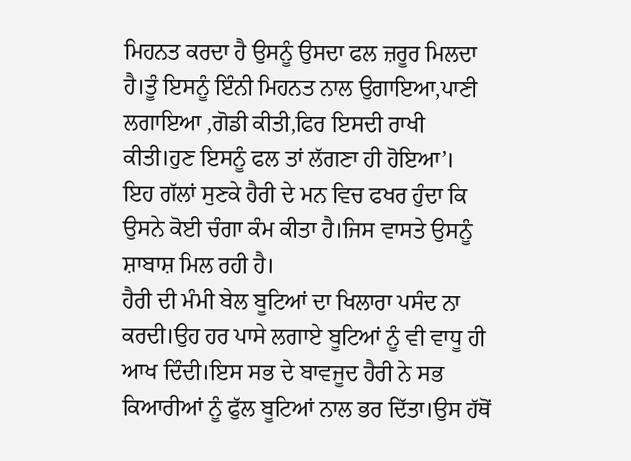ਮਿਹਨਤ ਕਰਦਾ ਹੈ ਉਸਨੂੰ ਉਸਦਾ ਫਲ ਜ਼ਰੂਰ ਮਿਲਦਾ ਹੈ।ਤੂੰ ਇਸਨੂੰ ਇੰਨੀ ਮਿਹਨਤ ਨਾਲ ਉਗਾਇਆ,ਪਾਣੀ ਲਗਾਇਆ ,ਗੋਡੀ ਕੀਤੀ,ਫਿਰ ਇਸਦੀ ਰਾਖੀ ਕੀਤੀ।ਹੁਣ ਇਸਨੂੰ ਫਲ ਤਾਂ ਲੱਗਣਾ ਹੀ ਹੋਇਆ’।
ਇਹ ਗੱਲਾਂ ਸੁਣਕੇ ਹੈਰੀ ਦੇ ਮਨ ਵਿਚ ਫਖਰ ਹੁੰਦਾ ਕਿ ਉਸਨੇ ਕੋਈ ਚੰਗਾ ਕੰਮ ਕੀਤਾ ਹੈ।ਜਿਸ ਵਾਸਤੇ ਉਸਨੂੰ ਸ਼ਾਬਾਸ਼ ਮਿਲ ਰਹੀ ਹੈ।
ਹੈਰੀ ਦੀ ਮੰਮੀ ਬੇਲ ਬੂਟਿਆਂ ਦਾ ਖਿਲਾਰਾ ਪਸੰਦ ਨਾ ਕਰਦੀ।ਉਹ ਹਰ ਪਾਸੇ ਲਗਾਏ ਬੂਟਿਆਂ ਨੂੰ ਵੀ ਵਾਧੂ ਹੀ ਆਖ ਦਿੰਦੀ।ਇਸ ਸਭ ਦੇ ਬਾਵਜੂਦ ਹੈਰੀ ਨੇ ਸਭ ਕਿਆਰੀਆਂ ਨੂੰ ਫੁੱਲ ਬੂਟਿਆਂ ਨਾਲ ਭਰ ਦਿੱਤਾ।ਉਸ ਹੱਥੋਂ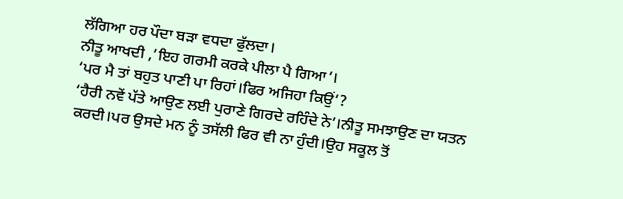ਲੱਗਿਆ ਹਰ ਪੌਦਾ ਬੜਾ ਵਧਦਾ ਫੁੱਲਦਾ।
ਨੀਤੂ ਆਖਦੀ ,’ਇਹ ਗਰਮੀ ਕਰਕੇ ਪੀਲਾ ਪੈ ਗਿਆ’।
‘ਪਰ ਮੈ ਤਾਂ ਬਹੁਤ ਪਾਣੀ ਪਾ ਰਿਹਾਂ।ਫਿਰ ਅਜਿਹਾ ਕਿਉਂ’?
‘ਹੈਰੀ ਨਵੇਂ ਪੱਤੇ ਆਉਣ ਲਈ ਪੁਰਾਣੇ ਗਿਰਦੇ ਰਹਿੰਦੇ ਨੇ’।ਨੀਤੂ ਸਮਝਾਉਣ ਦਾ ਯਤਨ ਕਰਦੀ।ਪਰ ਉਸਦੇ ਮਨ ਨੂੰ ਤਸੱਲੀ ਫਿਰ ਵੀ ਨਾ ਹੁੰਦੀ।ਉਹ ਸਕੂਲ ਤੋਂ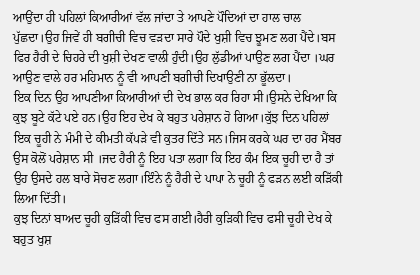ਆਉਂਦਾ ਹੀ ਪਹਿਲਾਂ ਕਿਆਰੀਆਂ ਵੱਲ ਜਾਂਦਾ ਤੇ ਆਪਣੇ ਪੌਦਿਆਂ ਦਾ ਹਾਲ ਚਾਲ ਪੁੱਛਦਾ।ਉਹ ਜਿਵੇਂ ਹੀ ਬਗੀਚੀ ਵਿਚ ਵੜਦਾ ਸਾਰੇ ਪੌਦੇ ਖੁਸ਼ੀ ਵਿਚ ਝੂਮਣ ਲਗ ਪੈਂਦੇ।ਬਸ ਫਿਰ ਹੈਰੀ ਦੇ ਚਿਹਰੇ ਦੀ ਖੁਸ਼ੀ ਦੇਖਣ ਵਾਲੀ ਹੁੰਦੀ।ਉਹ ਲੁੱਡੀਆਂ ਪਾਉਣ ਲਗ ਪੈਂਦਾ ।ਘਰ ਆਉਣ ਵਾਲੇ ਹਰ ਮਹਿਮਾਨ ਨੂੰ ਵੀ ਆਪਣੀ ਬਗੀਚੀ ਦਿਖਾਉਣੀ ਨਾ ਭੂੱਲਦਾ।
ਇਕ ਦਿਨ ਉਹ ਆਪਣੀਆ ਕਿਆਰੀਆਂ ਦੀ ਦੇਖ ਭਾਲ ਕਰ ਰਿਹਾ ਸੀ।ਉਸਨੇ ਦੇਖਿਆ ਕਿ ਕੁਝ ਬੂਟੇ ਕੱਟੇ ਪਏ ਹਨ।ਉਹ ਇਹ ਦੇਖ ਕੇ ਬਹੁਤ ਪਰੇਸ਼ਾਨ ਹੋ ਗਿਆ।ਕੁੱਝ ਦਿਨ ਪਹਿਲਾਂ ਇਕ ਚੂਹੀ ਨੇ ਮੰਮੀ ਦੇ ਕੀਮਤੀ ਕੱਪੜੇ ਵੀ ਕੁਤਰ ਦਿੱਤੇ ਸਨ।ਜਿਸ ਕਰਕੇ ਘਰ ਦਾ ਹਰ ਮੈਂਬਰ ਉਸ ਕੋਲੋਂ ਪਰੇਸ਼ਾਨ ਸੀ ।ਜਦ ਹੈਰੀ ਨੂੰ ਇਹ ਪਤਾ ਲਗਾ ਕਿ ਇਹ ਕੰਮ ਇਕ ਚੂਹੀ ਦਾ ਹੈ ਤਾਂ ਉਹ ਉਸਦੇ ਹਲ ਬਾਰੇ ਸੋਚਣ ਲਗਾ।ਇੰਨੇ ਨੂੰ ਹੈਰੀ ਦੇ ਪਾਪਾ ਨੇ ਚੂਹੀ ਨੂੰ ਫੜਨ ਲਈ ਕੜਿੱਕੀ ਲਿਆ ਦਿੱਤੀ।
ਕੁਝ ਦਿਨਾਂ ਬਾਅਦ ਚੂਹੀ ਕੁੜਿੱਕੀ ਵਿਚ ਫਸ ਗਈ।ਹੈਰੀ ਕੁੜਿਕੀ ਵਿਚ ਫਸੀ ਚੂਹੀ ਦੇਖ ਕੇ ਬਹੁਤ ਖੁਸ਼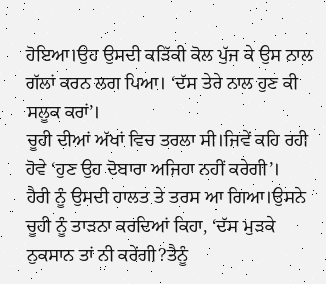ਹੋਇਆ।ਉਹ ਉਸਦੀ ਕੜਿੱਕੀ ਕੋਲ ਪੁੱਜ ਕੇ ਉਸ ਨਾਲ ਗੱਲਾਂ ਕਰਨ ਲਗ ਪਿਆ। ‘ਦੱਸ ਤੇਰੇ ਨਾਲ ਹੁਣ ਕੀ ਸਲੂਕ ਕਰਾਂ’।
ਚੂਹੀ ਦੀਆਂ ਅੱਖਾਂ ਵਿਚ ਤਰਲਾ ਸੀ।ਜਿਵੇਂ ਕਹਿ ਰਹੀ ਹੋਵੇ ‘ਹੁਣ ਉਹ ਦੋਬਾਰਾ ਅਜਿਹਾ ਨਹੀਂ ਕਰੇਗੀ’।
ਹੈਰੀ ਨੂੰ ਉਸਦੀ ਹਾਲਤ ਤੇ ਤਰਸ ਆ ਗਿਆ।ਉਸਨੇ ਚੂਹੀ ਨੂੰ ਤਾੜਨਾ ਕਰਦਿਆਂ ਕਿਹਾ, ‘ਦੱਸ ਮੁੜਕੇ ਨੁਕਸਾਨ ਤਾਂ ਨੀ ਕਰੇਂਗੀ?ਤੈਨੂੰ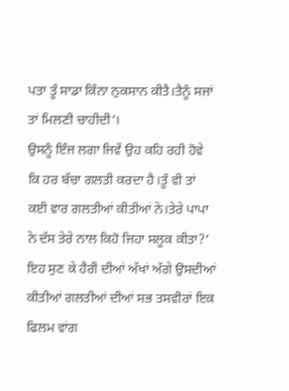ਪਤਾ ਤੂੰ ਸਾਡਾ ਕਿੰਨਾ ਨੁਕਸਾਨ ਕੀਤੈ।ਤੈਨੂੰ ਸਜਾਂ ਤਾਂ ਮਿਲਣੀ ਚਾਹੀਦੀ’।
ਉਸਨੂੰ ਇੰਜ ਲਗਾ ਜਿਵੇਂ ਉਹ ਕਹਿ ਰਹੀ ਹੋਵੇ ਕਿ ਹਰ ਬੱਚਾ ਗਲਤੀ ਕਰਦਾ ਹੈ।ਤੂੰ ਵੀ ਤਾਂ ਕਈ ਵਾਰ ਗਲਤੀਆਂ ਕੀਤੀਆਂ ਨੇ।ਤੇਰੇ ਪਾਪਾ ਨੇ ਦੱਸ ਤੇਰੇ ਨਾਲ ਕਿਹੋ ਜਿਹਾ ਸਲੂਕ ਕੀਤਾ?’
ਇਹ ਸੁਣ ਕੇ ਹੈਰੀ ਦੀਆਂ ਅੱਖਾਂ ਅੱਗੇ ਉਸਦੀਆਂ ਕੀਤੀਆਂ ਗਲਤੀਆਂ ਦੀਆਂ ਸਭ ਤਸਵੀਰਾਂ ਇਕ ਫਿਲਮ ਵਾਂਗ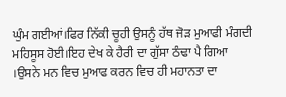ਘੁੰਮ ਗਈਆਂ।ਫਿਰ ਨਿੱਕੀ ਚੂਹੀ ਉਸਨੂੰ ਹੱਥ ਜੋੜ ਮੁਆਫੀ ਮੰਗਦੀ ਮਹਿਸੂਸ ਹੋਈ।ਇਹ ਦੇਖ ਕੇ ਹੈਰੀ ਦਾ ਗੁੱਸਾ ਠੰਢਾ ਪੈ ਗਿਆ ।ਉਸਨੇ ਮਨ ਵਿਚ ਮੁਆਫ ਕਰਨ ਵਿਚ ਹੀ ਮਹਾਨਤਾ ਦਾ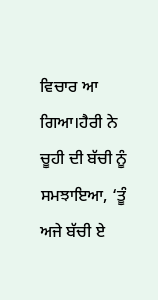ਵਿਚਾਰ ਆ ਗਿਆ।ਹੈਰੀ ਨੇ ਚੂਹੀ ਦੀ ਬੱਚੀ ਨੂੰ ਸਮਝਾਇਆ, ‘ਤੂੰ ਅਜੇ ਬੱਚੀ ਏ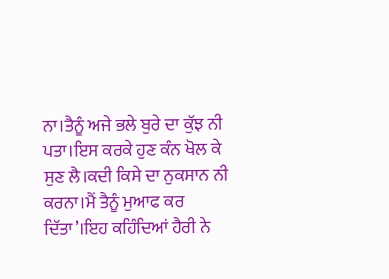ਨਾ।ਤੈਨੂੰ ਅਜੇ ਭਲੇ ਬੁਰੇ ਦਾ ਕੁੱਝ ਨੀ ਪਤਾ।ਇਸ ਕਰਕੇ ਹੁਣ ਕੰਨ ਖੋਲ ਕੇ ਸੁਣ ਲੈ।ਕਦੀ ਕਿਸੇ ਦਾ ਨੁਕਸਾਨ ਨੀ ਕਰਨਾ।ਮੈਂ ਤੈਨੂੰ ਮੁਆਫ ਕਰ ਦਿੱਤਾ’।ਇਹ ਕਹਿੰਦਿਆਂ ਹੈਰੀ ਨੇ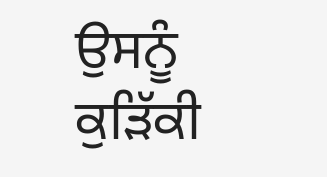ਉਸਨੂੰ ਕੁੜਿੱਕੀ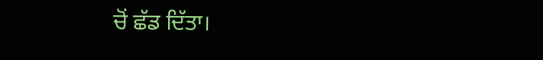ਚੋਂ ਛੱਡ ਦਿੱਤਾ।